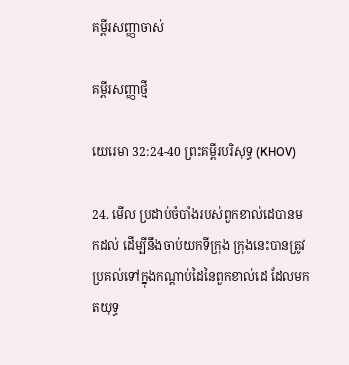គម្ពីរសញ្ញាចាស់

គម្ពីរសញ្ញាថ្មី

យេរេមា 32:24-40 ព្រះគម្ពីរបរិសុទ្ធ (KHOV)

24. មើល ប្រដាប់ចំបាំងរបស់ពួកខាល់ដេបានមកដល់ ដើម្បីនឹងចាប់យកទីក្រុង ក្រុងនេះបានត្រូវប្រគល់ទៅក្នុងកណ្តាប់ដៃនៃពួកខាល់ដេ ដែលមកត‌យុទ្ធ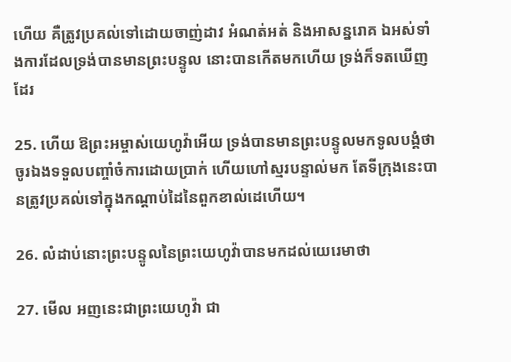ហើយ គឺត្រូវប្រគល់ទៅដោយចាញ់ដាវ អំណត់‌អត់ និងអាសន្ន‌រោគ ឯអស់ទាំងការដែលទ្រង់បានមានព្រះ‌បន្ទូល នោះបានកើតមកហើយ ទ្រង់ក៏ទតឃើញដែរ

25. ហើយ ឱព្រះ‌អម្ចាស់យេហូវ៉ាអើយ ទ្រង់បានមានព្រះ‌បន្ទូលមកទូល‌បង្គំថា ចូរឯងទទួលបញ្ចាំចំការដោយប្រាក់ ហើយហៅស្មរបន្ទាល់មក តែទីក្រុងនេះបានត្រូវប្រគល់ទៅក្នុងកណ្តាប់ដៃនៃពួកខាល់ដេហើយ។

26. លំដាប់នោះព្រះ‌បន្ទូលនៃព្រះ‌យេហូវ៉ាបានមកដល់យេរេមាថា

27. មើល អញនេះជាព្រះ‌យេហូវ៉ា ជា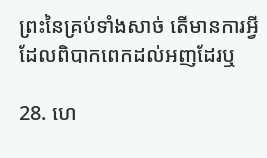ព្រះនៃគ្រប់ទាំងសាច់ តើមានការអ្វីដែលពិបាកពេកដល់អញដែរឬ

28. ហេ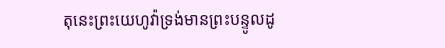តុនេះព្រះ‌យេហូវ៉ាទ្រង់មានព្រះ‌បន្ទូលដូ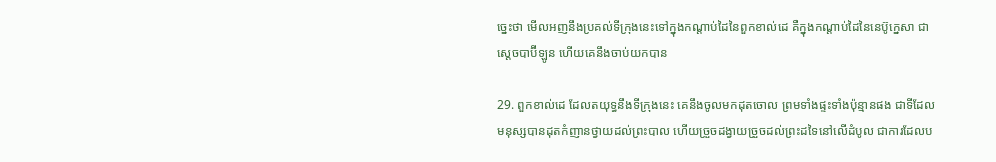ច្នេះថា មើលអញនឹងប្រគល់ទីក្រុងនេះទៅក្នុងកណ្តាប់ដៃនៃពួកខាល់ដេ គឺក្នុងកណ្តាប់ដៃនៃនេប៊ូ‌ក្នេសា ជាស្តេចបាប៊ីឡូន ហើយគេនឹងចាប់យកបាន

29. ពួកខាល់ដេ ដែលត‌យុទ្ធនឹងទីក្រុងនេះ គេនឹងចូលមកដុតចោល ព្រមទាំងផ្ទះទាំងប៉ុន្មានផង ជាទីដែលមនុស្សបានដុតកំញានថ្វាយដល់ព្រះ‌បាល ហើយច្រួចដង្វាយច្រួចដល់ព្រះដទៃនៅលើដំបូល ជាការដែលប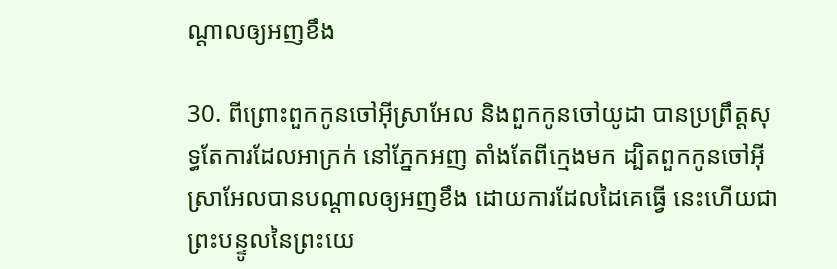ណ្តាលឲ្យអញខឹង

30. ពីព្រោះពួកកូនចៅអ៊ីស្រា‌អែល និងពួកកូនចៅយូដា បានប្រព្រឹត្តសុទ្ធតែការដែលអាក្រក់ នៅភ្នែកអញ តាំងតែពីក្មេងមក ដ្បិតពួកកូនចៅអ៊ីស្រា‌អែលបានបណ្តាលឲ្យអញខឹង ដោយការដែលដៃគេធ្វើ នេះហើយជាព្រះ‌បន្ទូលនៃព្រះ‌យេ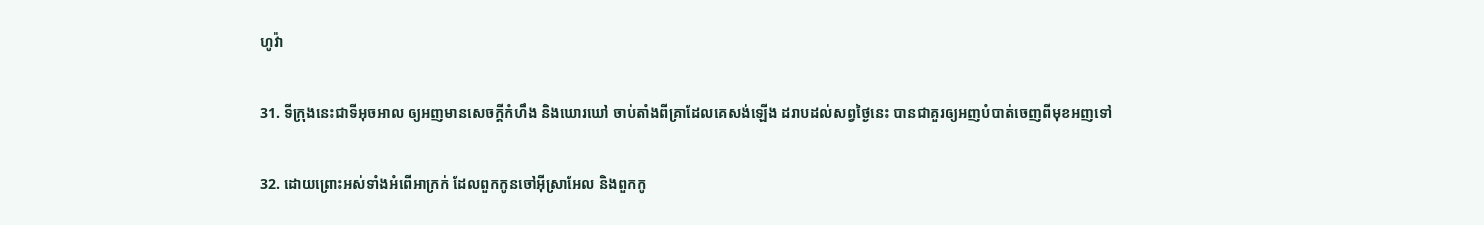ហូវ៉ា

31. ទីក្រុងនេះជាទីអុច‌អាល ឲ្យអញមានសេចក្តីកំហឹង និងឃោរ‌ឃៅ ចាប់តាំងពីគ្រាដែលគេសង់ឡើង ដរាបដល់សព្វថ្ងៃនេះ បានជាគួរឲ្យអញបំបាត់ចេញពីមុខអញទៅ

32. ដោយព្រោះអស់ទាំងអំពើអាក្រក់ ដែលពួកកូនចៅអ៊ីស្រា‌អែល និងពួកកូ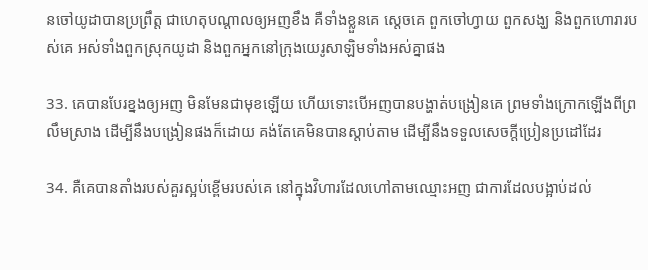នចៅយូដាបានប្រព្រឹត្ត ជាហេតុបណ្តាលឲ្យអញខឹង គឺទាំងខ្លួនគេ ស្តេចគេ ពួកចៅ‌ហ្វាយ ពួកសង្ឃ និងពួកហោរារបស់គេ អស់ទាំងពួកស្រុកយូដា និងពួកអ្នកនៅក្រុងយេរូ‌សាឡិមទាំងអស់គ្នាផង

33. គេបានបែរខ្នងឲ្យអញ មិនមែនជាមុខឡើយ ហើយទោះបើអញបានបង្ហាត់បង្រៀនគេ ព្រមទាំងក្រោកឡើងពីព្រលឹមស្រាង ដើម្បីនឹងបង្រៀនផងក៏ដោយ គង់តែគេមិនបានស្តាប់តាម ដើម្បីនឹងទទួលសេចក្តីប្រៀន‌ប្រដៅដែរ

34. គឺគេបានតាំងរបស់គួរស្អប់ខ្ពើមរបស់គេ នៅក្នុងវិហារដែលហៅតាមឈ្មោះអញ ជាការដែលបង្អាប់ដល់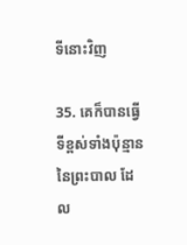ទីនោះវិញ

35. គេក៏បានធ្វើទីខ្ពស់ទាំងប៉ុន្មាននៃព្រះ‌បាល ដែល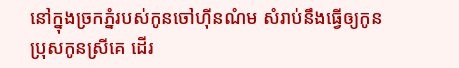នៅក្នុងច្រកភ្នំរបស់កូនចៅហ៊ីនណំម សំរាប់នឹងធ្វើឲ្យកូនប្រុសកូនស្រីគេ ដើរ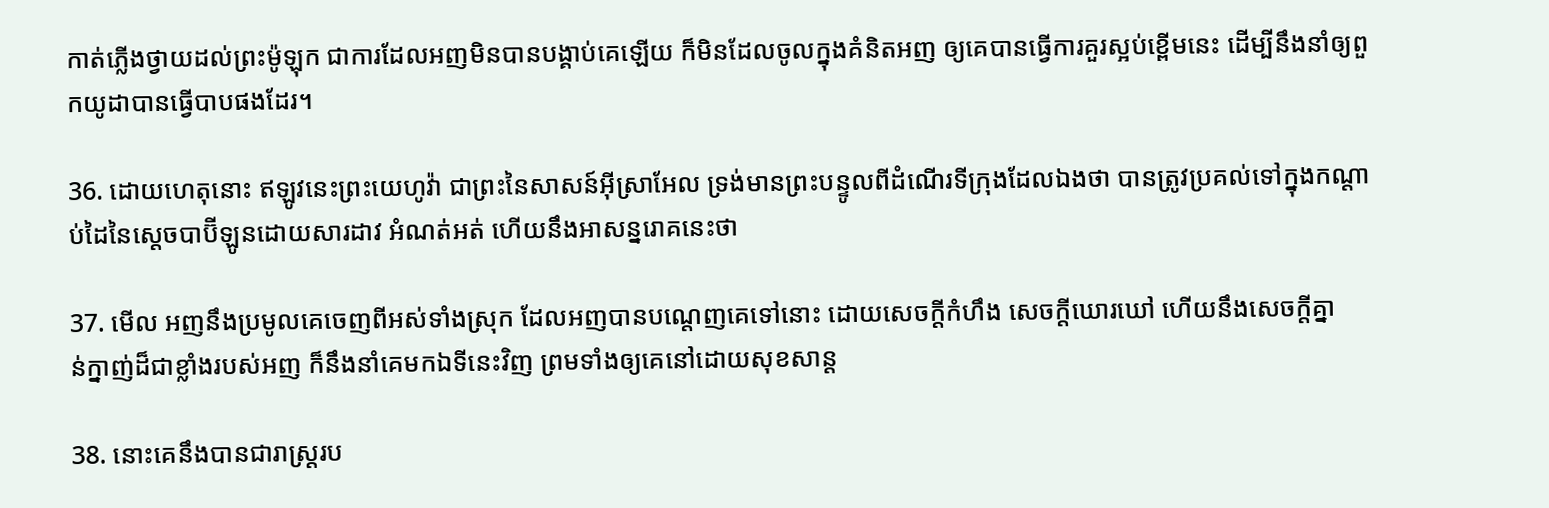កាត់ភ្លើងថ្វាយដល់ព្រះ‌ម៉ូឡុក ជាការដែលអញមិនបានបង្គាប់គេឡើយ ក៏មិនដែលចូលក្នុងគំនិតអញ ឲ្យគេបានធ្វើការគួរស្អប់ខ្ពើមនេះ ដើម្បីនឹងនាំឲ្យពួកយូដាបានធ្វើបាបផងដែរ។

36. ដោយហេតុនោះ ឥឡូវនេះព្រះ‌យេហូវ៉ា ជាព្រះនៃសាសន៍អ៊ីស្រា‌អែល ទ្រង់មានព្រះ‌បន្ទូលពីដំណើរទីក្រុងដែលឯងថា បានត្រូវប្រគល់ទៅក្នុងកណ្តាប់ដៃនៃស្តេចបាប៊ីឡូនដោយ‌សារដាវ អំណត់‌អត់ ហើយនឹងអាសន្ន‌រោគនេះថា

37. មើល អញនឹងប្រមូលគេចេញពីអស់ទាំងស្រុក ដែលអញបានបណ្តេញគេទៅនោះ ដោយសេចក្តីកំហឹង សេចក្តីឃោរ‌ឃៅ ហើយនឹងសេចក្តីគ្នាន់‌ក្នាញ់ដ៏ជាខ្លាំងរបស់អញ ក៏នឹងនាំគេមកឯទីនេះវិញ ព្រមទាំងឲ្យគេនៅដោយសុខ‌សាន្ត

38. នោះគេនឹងបានជារាស្ត្ររប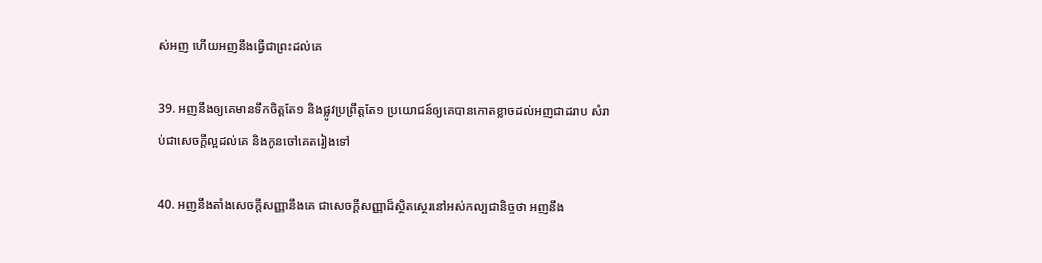ស់អញ ហើយអញនឹងធ្វើជាព្រះដល់គេ

39. អញនឹងឲ្យគេមានទឹកចិត្តតែ១ និងផ្លូវប្រព្រឹត្តតែ១ ប្រយោជន៍ឲ្យគេបានកោត‌ខ្លាចដល់អញជាដរាប សំរាប់ជាសេចក្តីល្អដល់គេ និងកូនចៅគេតរៀងទៅ

40. អញនឹងតាំងសេចក្តីសញ្ញានឹងគេ ជាសេចក្តីសញ្ញាដ៏ស្ថិត‌ស្ថេរនៅអស់‌កល្ប‌ជានិច្ចថា អញនឹង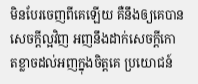មិនបែរចេញពីគេឡើយ គឺនឹងឲ្យគេបានសេចក្តីល្អវិញ អញនឹងដាក់សេចក្តីកោត‌ខ្លាចដល់អញក្នុងចិត្តគេ ប្រយោជន៍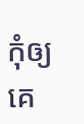កុំឲ្យគេ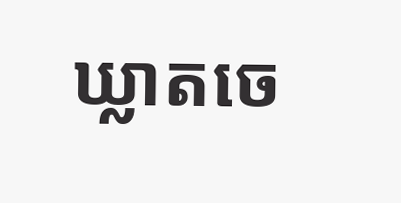ឃ្លាតចេ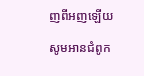ញពីអញឡើយ

សូមអានជំពូក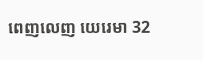ពេញលេញ យេរេមា 32